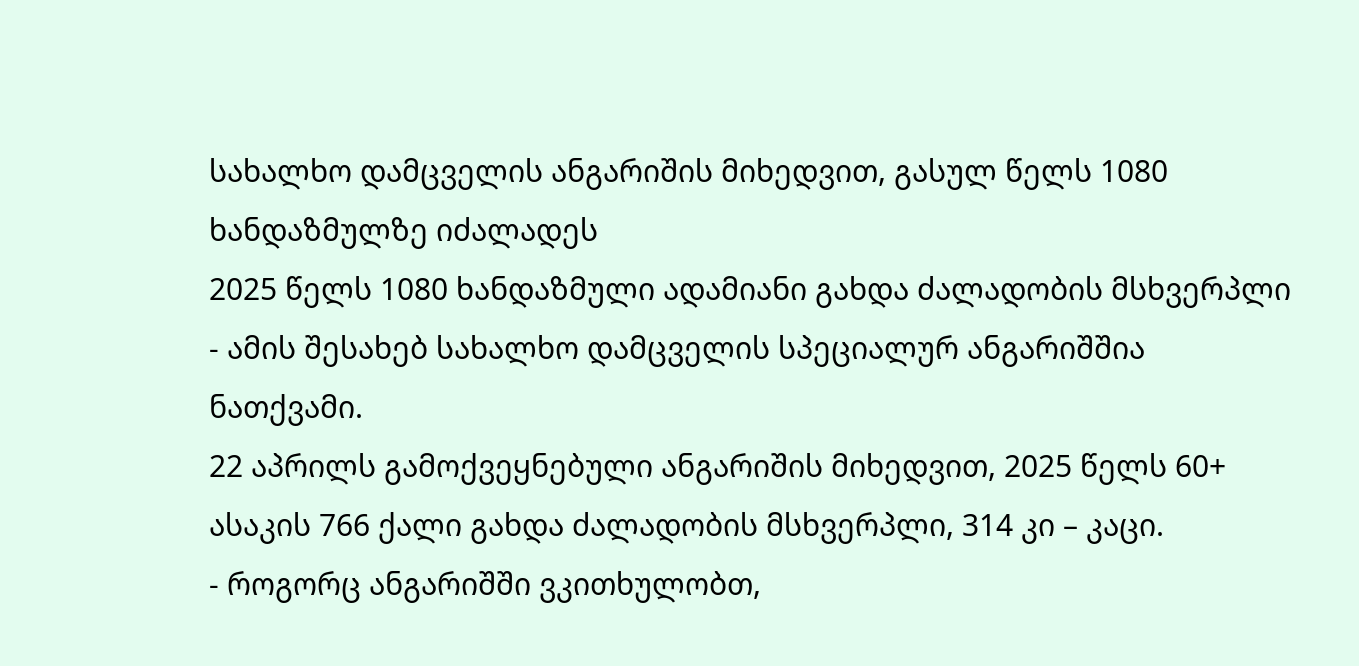სახალხო დამცველის ანგარიშის მიხედვით, გასულ წელს 1080 ხანდაზმულზე იძალადეს
2025 წელს 1080 ხანდაზმული ადამიანი გახდა ძალადობის მსხვერპლი - ამის შესახებ სახალხო დამცველის სპეციალურ ანგარიშშია ნათქვამი.
22 აპრილს გამოქვეყნებული ანგარიშის მიხედვით, 2025 წელს 60+ ასაკის 766 ქალი გახდა ძალადობის მსხვერპლი, 314 კი – კაცი.
- როგორც ანგარიშში ვკითხულობთ,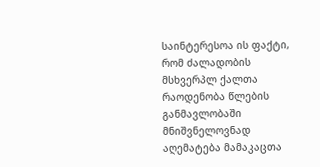საინტერესოა ის ფაქტი, რომ ძალადობის მსხვერპლ ქალთა რაოდენობა წლების განმავლობაში მნიშვნელოვნად აღემატება მამაკაცთა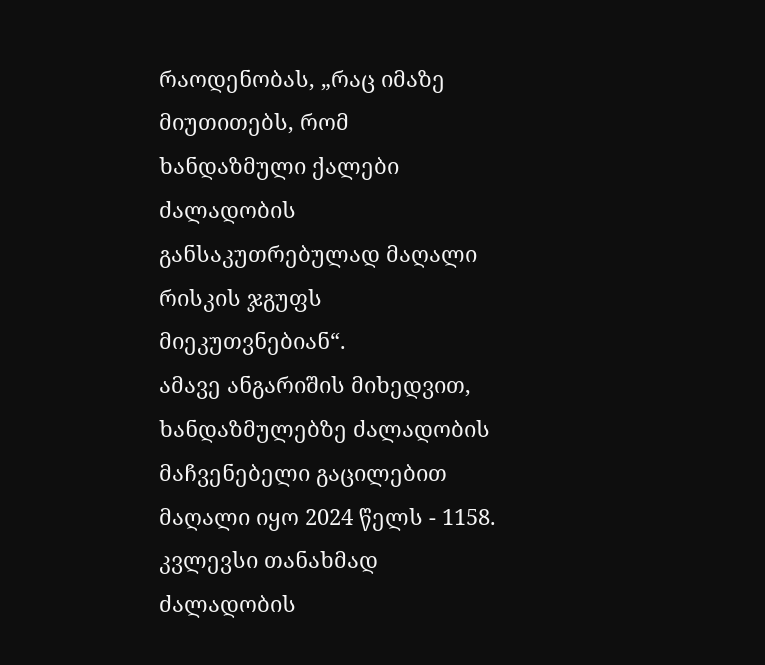რაოდენობას, „რაც იმაზე მიუთითებს, რომ ხანდაზმული ქალები ძალადობის განსაკუთრებულად მაღალი რისკის ჯგუფს მიეკუთვნებიან“.
ამავე ანგარიშის მიხედვით, ხანდაზმულებზე ძალადობის მაჩვენებელი გაცილებით მაღალი იყო 2024 წელს - 1158. კვლევსი თანახმად ძალადობის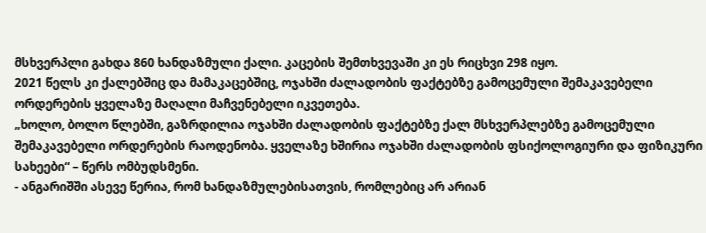მსხვერპლი გახდა 860 ხანდაზმული ქალი. კაცების შემთხვევაში კი ეს რიცხვი 298 იყო.
2021 წელს კი ქალებშიც და მამაკაცებშიც, ოჯახში ძალადობის ფაქტებზე გამოცემული შემაკავებელი ორდერების ყველაზე მაღალი მაჩვენებელი იკვეთება.
„ხოლო, ბოლო წლებში, გაზრდილია ოჯახში ძალადობის ფაქტებზე ქალ მსხვერპლებზე გამოცემული შემაკავებელი ორდერების რაოდენობა. ყველაზე ხშირია ოჯახში ძალადობის ფსიქოლოგიური და ფიზიკური სახეები“ – წერს ომბუდსმენი.
- ანგარიშში ასევე წერია, რომ ხანდაზმულებისათვის, რომლებიც არ არიან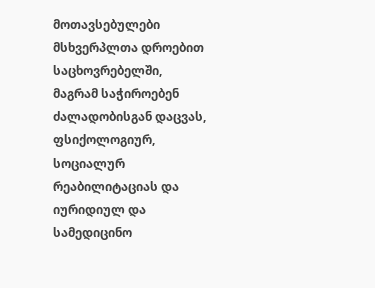მოთავსებულები მსხვერპლთა დროებით საცხოვრებელში, მაგრამ საჭიროებენ ძალადობისგან დაცვას, ფსიქოლოგიურ, სოციალურ რეაბილიტაციას და იურიდიულ და სამედიცინო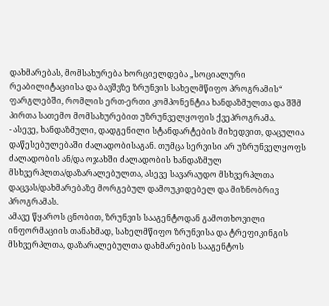დახმარებას, მომსახურება ხორციელდება „სოციალური რეაბილიტაციისა და ბავშვზე ზრუნვის სახელმწიფო პროგრამის“ ფარგლებში, რომლის ერთ-ერთი კომპონენტია ხანდაზმულთა და შშმ პირთა სათემო მომსახურებით უზრუნველყოფის ქვეპროგრამა.
- ასევე, ხანდაზმული, დადგენილი სტანდარტების მიხედვით, დაცულია დაწესებულებაში ძალადობისაგან. თუმცა სერვისი არ უზრუნველყოფს ძალადობის ან/და ოჯახში ძალადობის ხანდაზმულ მსხვერპლთა/დაზარალებულთა, ასევე სავარაუდო მსხვერპლთა დაცვას/დახმარებაზე მორგებულ დამოუკიდებელ და მიზნობრივ პროგრამას.
ამავე წყაროს ცნობით, ზრუნვის სააგენტოდან გამოთხოვილი ინფორმაციის თანახმად, სახელმწიფო ზრუნვისა და ტრეფიკინგის მსხვერპლთა, დაზარალებულთა დახმარების სააგენტოს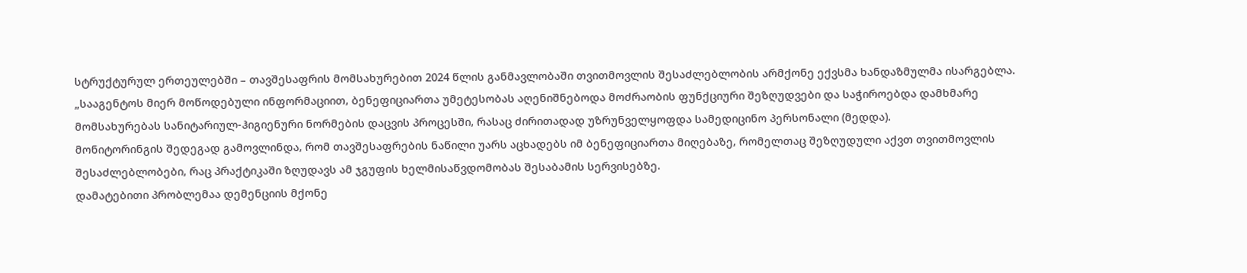სტრუქტურულ ერთეულებში – თავშესაფრის მომსახურებით 2024 წლის განმავლობაში თვითმოვლის შესაძლებლობის არმქონე ექვსმა ხანდაზმულმა ისარგებლა.
„სააგენტოს მიერ მოწოდებული ინფორმაციით, ბენეფიციართა უმეტესობას აღენიშნებოდა მოძრაობის ფუნქციური შეზღუდვები და საჭიროებდა დამხმარე მომსახურებას სანიტარიულ-ჰიგიენური ნორმების დაცვის პროცესში, რასაც ძირითადად უზრუნველყოფდა სამედიცინო პერსონალი (მედდა).
მონიტორინგის შედეგად გამოვლინდა, რომ თავშესაფრების ნაწილი უარს აცხადებს იმ ბენეფიციართა მიღებაზე, რომელთაც შეზღუდული აქვთ თვითმოვლის შესაძლებლობები, რაც პრაქტიკაში ზღუდავს ამ ჯგუფის ხელმისაწვდომობას შესაბამის სერვისებზე.
დამატებითი პრობლემაა დემენციის მქონე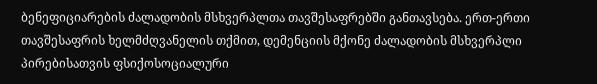ბენეფიციარების ძალადობის მსხვერპლთა თავშესაფრებში განთავსება. ერთ-ერთი თავშესაფრის ხელმძღვანელის თქმით, დემენციის მქონე ძალადობის მსხვერპლი პირებისათვის ფსიქოსოციალური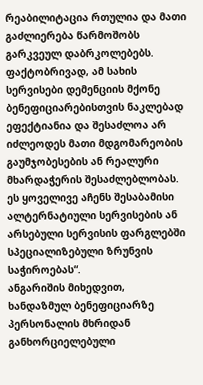რეაბილიტაცია რთულია და მათი გაძლიერება წარმოშობს გარკვეულ დაბრკოლებებს.
ფაქტობრივად, ამ სახის სერვისები დემენციის მქონე ბენეფიციარებისთვის ნაკლებად ეფექტიანია და შესაძლოა არ იძლეოდეს მათი მდგომარეობის გაუმჯობესების ან რეალური მხარდაჭერის შესაძლებლობას.
ეს ყოველივე აჩენს შესაბამისი ალტერნატიული სერვისების ან არსებული სერვისის ფარგლებში სპეციალიზებული ზრუნვის საჭიროებას“.
ანგარიშის მიხედვით, ხანდაზმულ ბენეფიციარზე პერსონალის მხრიდან განხორციელებული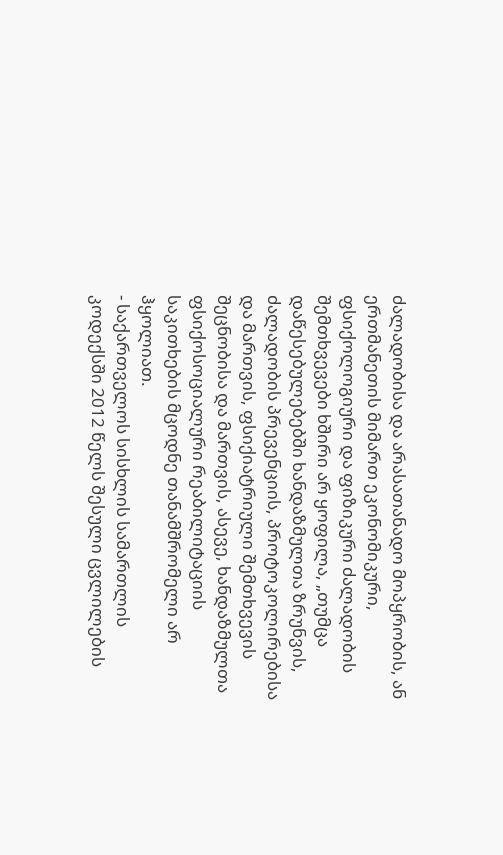ძალადობისა და არასათანადო მოპყრობის, ან ერთმანეთის მიმართ ეკონომიკური, ფსიქოლოგიური და ფიზიკური ძალადობის შემთხვევები ხშირი არ ყოფილა, „თუმცა დაწესებულებებში ხანდაზმულთა ზრუნვის, ძალადობის პრევენციის, პროტოკოლირებისა და მართვის, ფსიქიატრიული შემთხვევის შეცნობისა და მართვის, ასევე, ხანდაზმულთა ფსიქოსოციალური რეაბილიტაციის საკითხების მცოდნე თანამშრომელი არ ჰყოლიათ.
- საქართველოს სისხლის სამართლის კოდექსში 2012 წელს შესული ცვლილების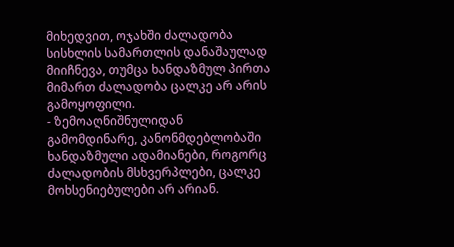მიხედვით, ოჯახში ძალადობა სისხლის სამართლის დანაშაულად მიიჩნევა, თუმცა ხანდაზმულ პირთა მიმართ ძალადობა ცალკე არ არის გამოყოფილი.
- ზემოაღნიშნულიდან გამომდინარე, კანონმდებლობაში ხანდაზმული ადამიანები, როგორც ძალადობის მსხვერპლები, ცალკე მოხსენიებულები არ არიან.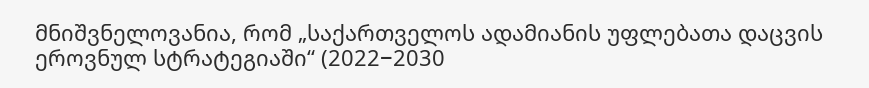მნიშვნელოვანია, რომ „საქართველოს ადამიანის უფლებათა დაცვის ეროვნულ სტრატეგიაში“ (2022−2030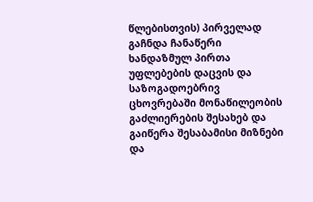წლებისთვის) პირველად გაჩნდა ჩანაწერი ხანდაზმულ პირთა უფლებების დაცვის და საზოგადოებრივ ცხოვრებაში მონაწილეობის გაძლიერების შესახებ და გაიწერა შესაბამისი მიზნები და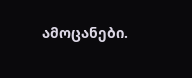ამოცანები.